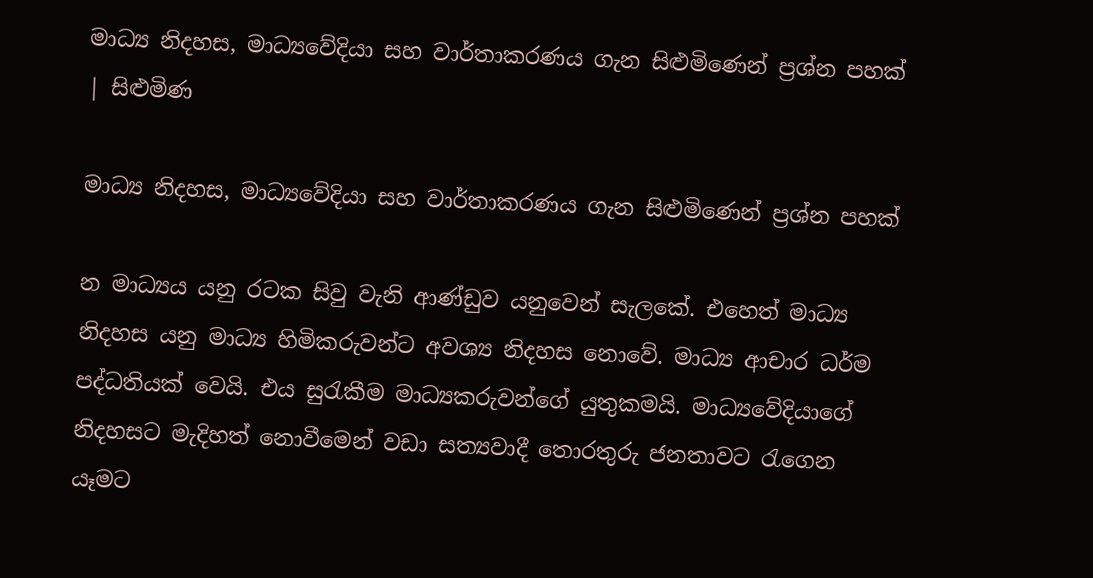මාධ්‍ය නිදහස, මාධ්‍යවේදියා සහ වාර්තාකරණය ගැන සිළුමිණෙන් ප්‍රශ්න පහක් | සිළුමිණ

මාධ්‍ය නිදහස, මාධ්‍යවේදියා සහ වාර්තාකරණය ගැන සිළුමිණෙන් ප්‍රශ්න පහක්

න මාධ්‍යය යනු රටක සිවු වැනි ආණ්ඩුව යනුවෙන් සැලකේ. එහෙත් මාධ්‍ය නිදහස යනු මාධ්‍ය හිමිකරුවන්ට අවශ්‍ය නිදහස නොවේ. මාධ්‍ය ආචාර ධර්ම පද්ධතියක් වෙයි. එය සුරැකීම මාධ්‍යකරුවන්ගේ යුතුකමයි. මාධ්‍යවේදියාගේ නිදහසට මැදිහත් නොවීමෙන් වඩා සත්‍යවාදී තොරතුරු ජනතාවට රැගෙන යෑමට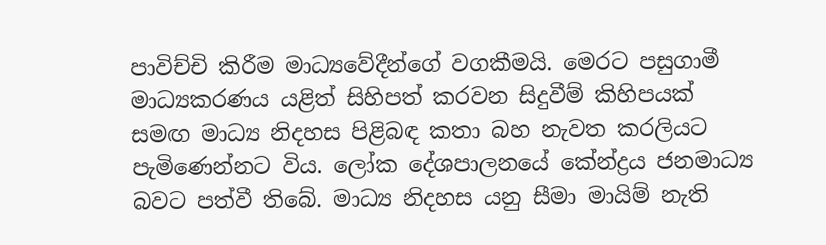පාවිච්චි කිරීම මාධ්‍යවේදීන්ගේ වගකීමයි. මෙරට පසුගාමී මාධ්‍යකරණය යළිත් සිහිපත් කරවන සිදුවීම් කිහිපයක් සමඟ මාධ්‍ය නිදහස පිළිබඳ කතා බහ නැවත කරලියට පැමිණෙන්නට විය. ලෝක දේශපාලනයේ කේන්ද්‍රය ජනමාධ්‍ය බවට පත්වී තිබේ. මාධ්‍ය නිදහස යනු සීමා මායිම් නැති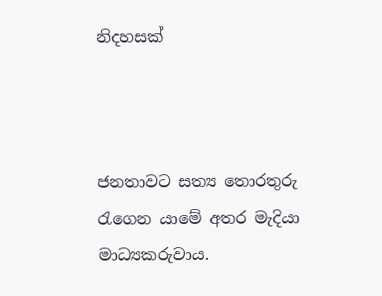නිදහසක්



ජනතාවට සත්‍ය තොරතුරු රැගෙන යාමේ අතර මැදියා මාධ්‍යකරුවාය.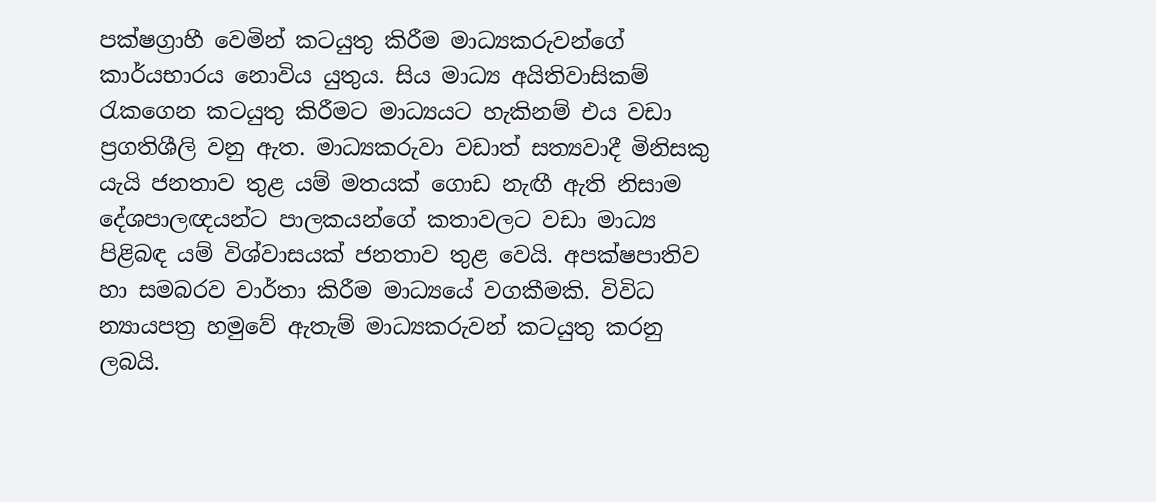පක්ෂග්‍රාහී වෙමින් කටයුතු කිරීම මාධ්‍යකරුවන්ගේ කාර්යභාරය නොවිය යුතුය. සිය මාධ්‍ය අයිතිවාසිකම් රැකගෙන කටයුතු කිරීමට මාධ්‍යයට හැකිනම් එය වඩා ප්‍රගතිශීලි වනු ඇත. මාධ්‍යකරුවා වඩාත් සත්‍යවාදී මිනිසකු යැයි ජනතාව තුළ යම් මතයක් ගොඩ නැඟී ඇති නිසාම දේශපාලඥයන්ට පාලකයන්ගේ කතාවලට වඩා මාධ්‍ය පිළිබඳ යම් විශ්වාසයක් ජනතාව තුළ වෙයි. අපක්ෂපාතිව හා සමබරව වාර්තා කිරීම මාධ්‍යයේ වගකීමකි. විවිධ න්‍යායපත්‍ර හමුවේ ඇතැම් මාධ්‍යකරුවන් කටයුතු කරනු ලබයි.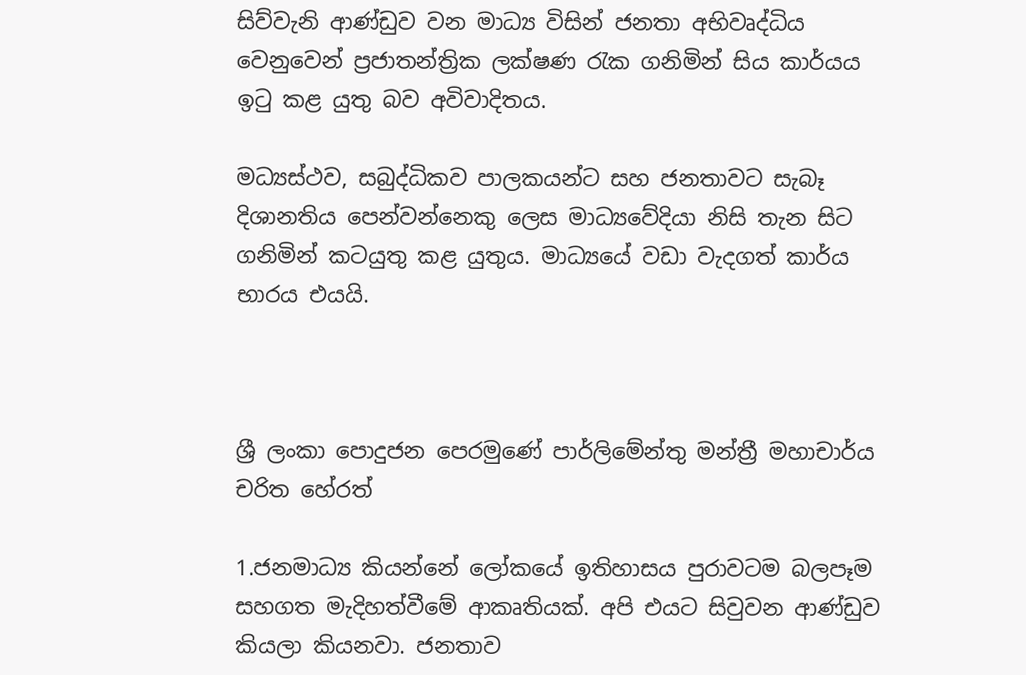සිව්වැනි ආණ්ඩුව වන මාධ්‍ය විසින් ජනතා අභිවෘද්ධිය වෙනුවෙන් ප්‍රජාතන්ත්‍රික ලක්ෂණ රැක ගනිමින් සිය කාර්යය ඉටු කළ යුතු බව අවිවාදිතය.

මධ්‍යස්ථව, සබුද්ධිකව පාලකයන්ට සහ ජනතාවට සැබෑ දිශානතිය පෙන්වන්නෙකු ලෙස මාධ්‍යවේදියා නිසි තැන සිට ගනිමින් කටයුතු කළ යුතුය. මාධ්‍යයේ වඩා වැදගත් කාර්ය භාරය එයයි.



ශ්‍රී ලංකා පොදුජන පෙරමුණේ පාර්ලිමේන්තු මන්ත්‍රී මහාචාර්ය චරිත හේරත්

1.ජනමාධ්‍ය කියන්නේ ලෝකයේ ඉතිහාසය පුරාවටම බලපෑම සහගත මැදිහත්වීමේ ආකෘතියක්. අපි එයට සිවුවන ආණ්ඩුව කියලා කියනවා. ජනතාව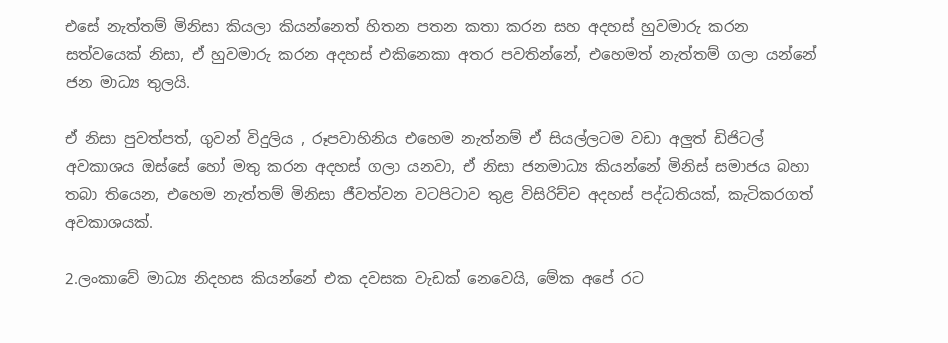එසේ නැත්තම් මිනිසා කියලා කියන්නෙත් හිතන පතන කතා කරන සහ අදහස් හුවමාරු කරන සත්වයෙක් නිසා, ඒ හුවමාරු කරන අදහස් එකිනෙකා අතර පවතින්නේ, එහෙමත් නැත්තම් ගලා යන්නේ ජන මාධ්‍ය තුලයි.

ඒ නිසා පුවත්පත්, ගුවන් විදුලිය , රූපවාහිනිය එහෙම නැත්නම් ඒ සියල්ලටම වඩා අලුත් ඩිජිටල් අවකාශය ඔස්සේ හෝ මතු කරන අදහස් ගලා යනවා, ඒ නිසා ජනමාධ්‍ය කියන්නේ මිනිස් සමාජය බහා තබා තියෙන, එහෙම නැත්තම් මිනිසා ජීවත්වන වටපිටාව තුළ විසිරිච්ච අදහස් පද්ධතියක්, කැටිකරගත් අවකාශයක්.

2.ලංකාවේ මාධ්‍ය නිදහස කියන්නේ එක දවසක වැඩක් නෙවෙයි, මේක අපේ රට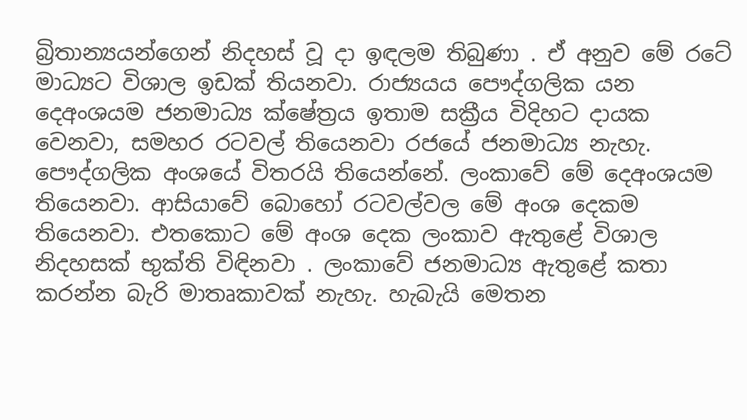බ්‍රිතාන්‍යයන්ගෙන් නිදහස් වූ දා ඉඳලම තිබුණා . ඒ අනුව මේ රටේ මාධ්‍යට විශාල ඉඩක් තියනවා. රාජ්‍යයය පෞද්ගලික යන දෙඅංශයම ජනමාධ්‍ය ක්ෂේත්‍රය ඉතාම සක්‍රීය විදිහට දායක වෙනවා, සමහර රටවල් තියෙනවා රජයේ ජනමාධ්‍ය නැහැ. පෞද්ගලික අංශයේ විතරයි තියෙන්නේ. ලංකාවේ මේ දෙඅංශයම තියෙනවා. ආසියාවේ බොහෝ රටවල්වල මේ අංශ දෙකම තියෙනවා. එතකොට මේ අංශ දෙක ලංකාව ඇතුළේ විශාල නිදහසක් භුක්ති විඳිනවා . ලංකාවේ ජනමාධ්‍ය ඇතුළේ කතා කරන්න බැරි මාතෘකාවක් නැහැ. හැබැයි මෙතන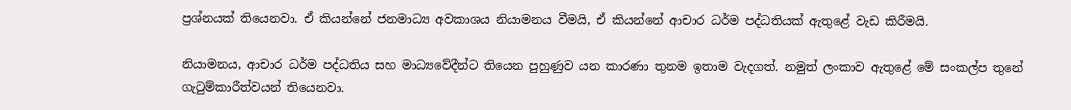ප්‍රශ්නයක් තියෙනවා. ඒ කියන්නේ ජනමාධ්‍ය අවකාශය නියාමනය වීමයි, ඒ කියන්නේ ආචාර ධර්ම පද්ධතියක් ඇතුළේ වැඩ කිරීමයි.

නියාමනය, ආචාර ධර්ම පද්ධතිය සහ මාධ්‍යවේදීන්ට තියෙන පුහුණුව යන කාරණා තුනම ඉතාම වැදගත්. නමුත් ලංකාව ඇතුළේ මේ සංකල්ප තුනේ ගැටුම්කාරීත්වයන් තියෙනවා.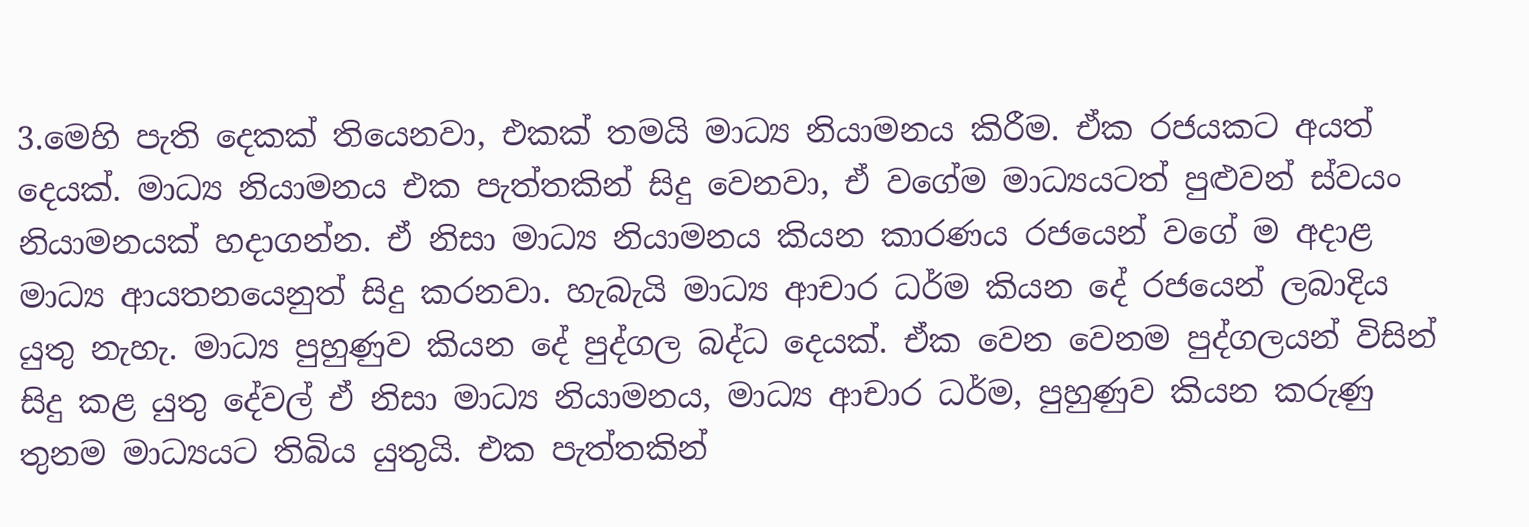3.මෙහි පැති දෙකක් තියෙනවා, එකක් තමයි මාධ්‍ය නියාමනය කිරීම. ඒක රජයකට අයත් දෙයක්. මාධ්‍ය නියාමනය එක පැත්තකින් සිදු වෙනවා, ඒ වගේම මාධ්‍යයටත් පුළුවන් ස්වයං නියාමනයක් හදාගන්න. ඒ නිසා මාධ්‍ය නියාමනය කියන කාරණය රජයෙන් වගේ ම අදාළ මාධ්‍ය ආයතනයෙනුත් සිදු කරනවා. හැබැයි මාධ්‍ය ආචාර ධර්ම කියන දේ රජයෙන් ලබාදිය යුතු නැහැ. මාධ්‍ය පුහුණුව කියන දේ පුද්ගල බද්ධ දෙයක්. ඒක වෙන වෙනම පුද්ගලයන් විසින් සිදු කළ යුතු දේවල් ඒ නිසා මාධ්‍ය නියාමනය, මාධ්‍ය ආචාර ධර්ම, පුහුණුව කියන කරුණු තුනම මාධ්‍යයට තිබිය යුතුයි. එක පැත්තකින්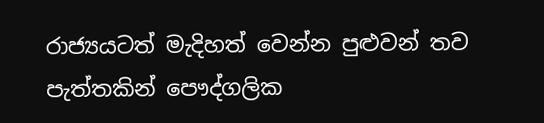රාජ්‍යයටත් මැදිහත් වෙන්න පුළුවන් තව පැත්තකින් පෞද්ගලික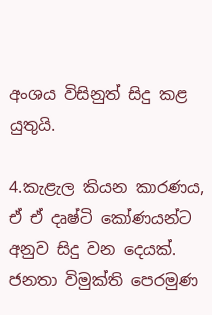අංශය විසිනුත් සිදු කළ යුතුයි.

4.කැළැල කියන කාරණය, ඒ ඒ දෘෂ්ටි කෝණයන්ට අනුව සිදු වන දෙයක්. ජනතා විමුක්ති පෙරමුණ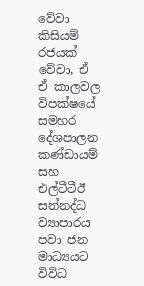වේවා කිසියම් රජයක් වේවා, ඒ ඒ කාලවල විපක්ෂයේ සමහර දේශපාලන කණ්ඩායම් සහ එල්ටීටීඊ සන්නද්ධ ව්‍යාපාරය පවා ජන මාධ්‍යයට විවිධ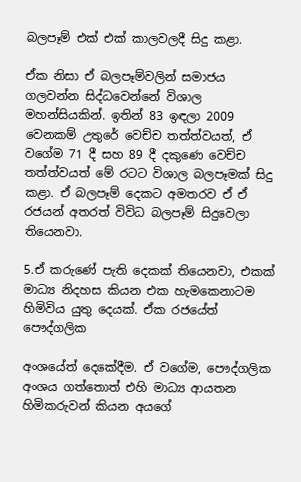බලපෑම් එක් එක් කාලවලදී සිදු කළා.

ඒක නිසා ඒ බලපෑම්වලින් සමාජය ගලවන්න සිද්ධවෙන්නේ විශාල මහන්සියකින්. ඉතින් 83 ඉඳලා 2009 වෙනකම් උතුරේ වෙච්ච තත්ත්වයත්, ඒ වගේම 71 දී සහ 89 දී දකුණෙ වෙච්ච තත්ත්වයත් මේ රටට විශාල බලපෑමක් සිදු කළා. ඒ බලපෑම් දෙකට අමතරව ඒ ඒ රජයන් අතරත් විවිධ බලපෑම් සිදුවෙලා තියෙනවා.

5.ඒ කරුණේ පැති දෙකක් තියෙනවා, එකක් මාධ්‍ය නිදහස කියන එක හැමකෙනාටම හිමිවිය යුතු දෙයක්. ඒක රජයේත් පෞද්ගලික

අංශයේත් දෙකේදීම. ඒ වගේම, පෞද්ගලික අංශය ගත්තොත් එහි මාධ්‍ය ආයතන හිමිකරුවන් කියන අයගේ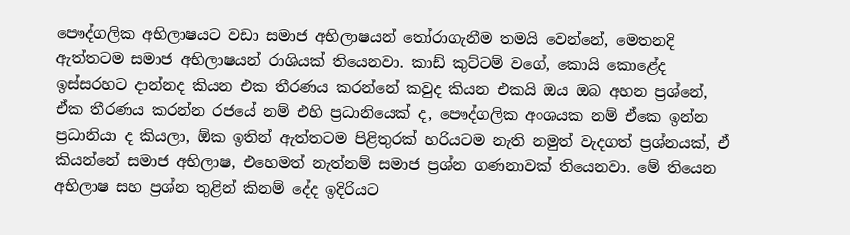පෞද්ගලික අභිලාෂයට වඩා සමාජ අභිලාෂයන් තෝරාගැනීම තමයි වෙන්නේ, මෙතනදි ඇත්තටම සමාජ අභිලාෂයන් රාශියක් තියෙනවා. කාඩ් කුට්ටම් වගේ, කොයි කොළේද ඉස්සරහට දාන්නද කියන එක තීරණය කරන්නේ කවුද කියන එකයි ඔය ඔබ අහන ප්‍රශ්නේ, ඒක තීරණය කරන්න රජයේ නම් එහි ප්‍රධානියෙක් ද, පෞද්ගලික අංශයක නම් ඒකෙ ඉන්න ප්‍රධානියා ද කියලා, ඕක ඉතින් ඇත්තටම පිළිතුරක් හරියටම නැති නමුත් වැදගත් ප්‍රශ්නයක්, ඒ කියන්නේ සමාජ අභිලාෂ, එහෙමත් නැත්නම් සමාජ ප්‍රශ්න ගණනාවක් තියෙනවා. මේ තියෙන අභිලාෂ සහ ප්‍රශ්න තුළින් කිනම් දේද ඉදිරියට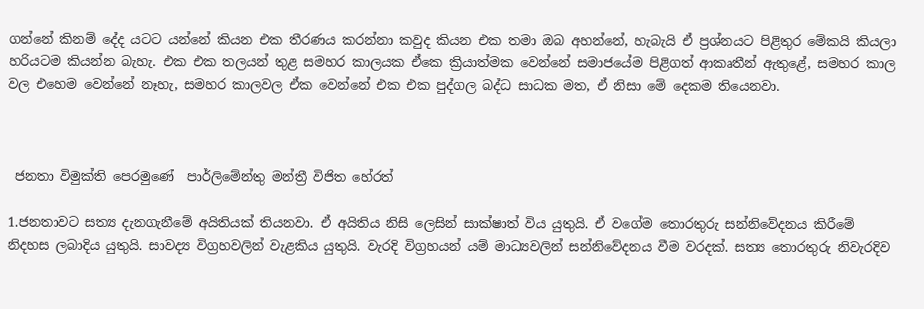ගන්නේ කිනම් දේද යටට යන්නේ කියන එක තීරණය කරන්නා කවුද කියන එක තමා ඔබ අහන්නේ, හැබැයි ඒ ප්‍රශ්නයට පිළිතුර මේකයි කියලා හරියටම කියන්න බැහැ. එක එක තලයන් තුළ සමහර කාලයක ඒකෙ ක්‍රියාත්මක වෙන්නේ සමාජයේම පිළිගත් ආකෘතීන් ඇතුළේ, සමහර කාල වල එහෙම වෙන්නේ නෑහැ, සමහර කාලවල ඒක වෙන්නේ එක එක පුද්ගල බද්ධ සාධක මත, ඒ නිසා මේ දෙකම තියෙනවා.



 ජනතා විමුක්ති පෙරමුණේ  පාර්ලිමේන්තු මන්ත්‍රී විජිත හේරත්

1.ජනතාවට සත්‍ය දැනගැනීමේ අයිතියක් තියනවා. ඒ අයිතිය නිසි ලෙසින් සාක්ෂාත් විය යුතුයි. ඒ වගේම තොරතුරු සන්නිවේදනය කිරීමේ නිදහස ලබාදිය යුතුයි. සාවද්‍ය විග්‍රහවලින් වැළකිය යුතුයි. වැරදි විග්‍රහයන් යම් මාධ්‍යවලින් සන්නිවේදනය වීම වරදක්. සත්‍ය තොරතුරු නිවැරදිව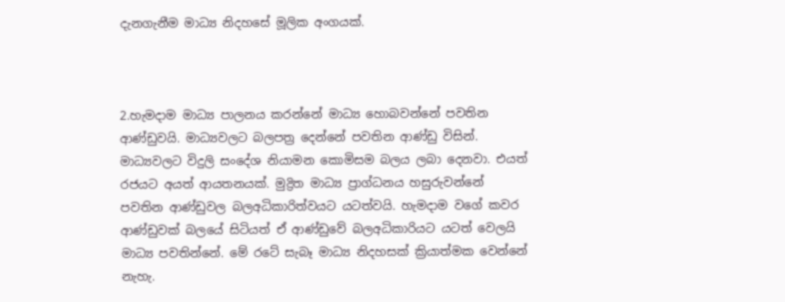දැනගැනීම මාධ්‍ය නිදහසේ මූලික අංගයක්.



2.හැමදාම මාධ්‍ය පාලනය කරන්නේ මාධ්‍ය හොබවන්නේ පවතින ආණ්ඩුවයි. මාධ්‍යවලට බලපත්‍ර දෙන්නේ පවතින ආණ්ඩු විසින්. මාධ්‍යවලට විදුලි සංදේශ නියාමන කොමිසම බලය ලබා දෙනවා. එයත් රජයට අයත් ආයතනයක්. මුද්‍රිත මාධ්‍ය ප්‍රාග්ධනය හසුරුවන්නේ පවතින ආණ්ඩුවල බලඅධිකාරිත්වයට යටත්වයි. හැමදාම වගේ කවර ආණ්ඩුවක් බලයේ සිටියත් ඒ ආණ්ඩුවේ බලඅධිකාරියට යටත් වෙලයි මාධ්‍ය පවතින්නේ. මේ රටේ සැබෑ මාධ්‍ය නිදහසක් ක්‍රියාත්මක වෙන්නේ නැහැ.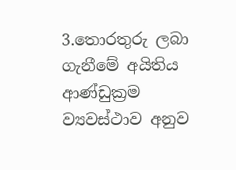3.තොරතුරු ලබා ගැනීමේ අයිතිය ආණ්ඩුක්‍රම ව්‍යවස්ථාව අනුව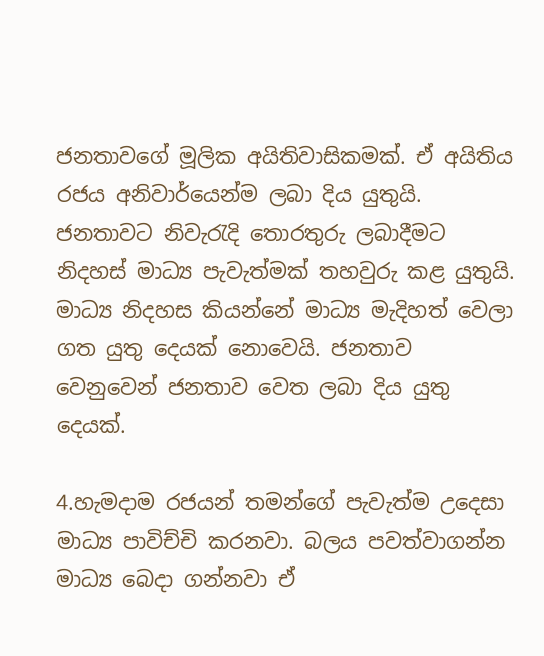ජනතාවගේ මූලික අයිතිවාසිකමක්. ඒ අයිතිය රජය අනිවාර්යෙන්ම ලබා දිය යුතුයි. ජනතාවට නිවැරැදි තොරතුරු ලබාදීමට නිදහස් මාධ්‍ය පැවැත්මක් තහවුරු කළ යුතුයි. මාධ්‍ය නිදහස කියන්නේ මාධ්‍ය මැදිහත් වෙලා ගත යුතු දෙයක් නොවෙයි. ජනතාව වෙනුවෙන් ජනතාව වෙත ලබා දිය යුතු දෙයක්.

4.හැමදාම රජයන් තමන්ගේ පැවැත්ම උදෙසා මාධ්‍ය පාවිච්චි කරනවා. බලය පවත්වාගන්න මාධ්‍ය බෙදා ගන්නවා ඒ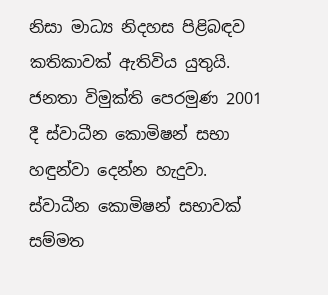නිසා මාධ්‍ය නිදහස පිළිබඳව කතිකාවක් ඇතිවිය යුතුයි. ජනතා විමුක්ති පෙරමුණ 2001 දී ස්වාධීන කොමිෂන් සභා හඳුන්වා දෙන්න හැදුවා. ස්වාධීන කොමිෂන් සභාවක් සම්මත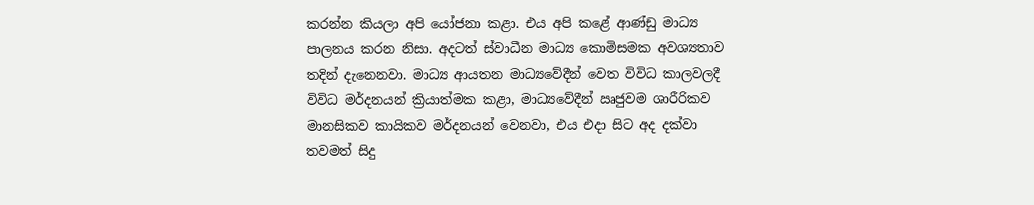කරන්න කියලා අපි යෝජනා කළා. එය අපි කළේ ආණ්ඩු මාධ්‍ය පාලනය කරන නිසා. අදටත් ස්වාධීන මාධ්‍ය කොමිසමක අවශ්‍යතාව තදින් දැනෙනවා. මාධ්‍ය ආයතන මාධ්‍යවේදීන් වෙත විවිධ කාලවලදී විවිධ මර්දනයන් ක්‍රියාත්මක කළා, මාධ්‍යවේදීන් ඍජුවම ශාරීරිකව මානසිකව කායිකව මර්දනයන් වෙනවා, එය එදා සිට අද දක්වා තවමත් සිදු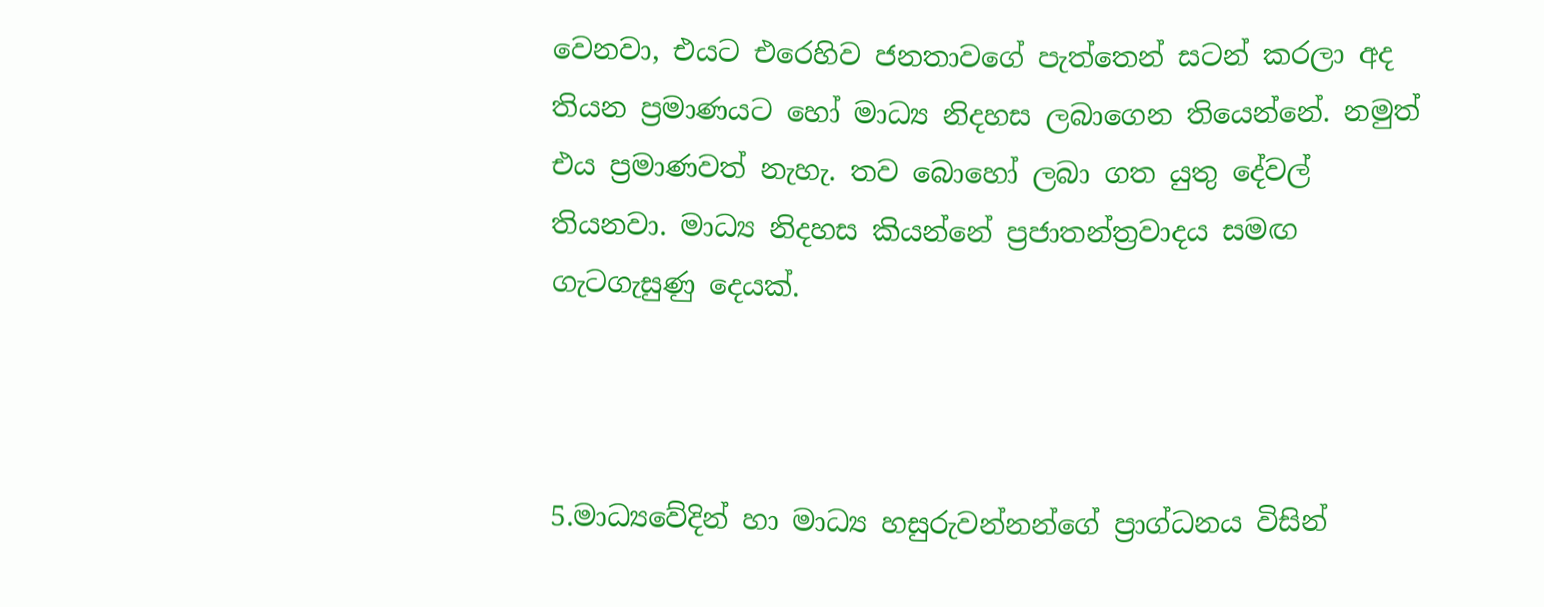වෙනවා, එයට එරෙහිව ජනතාවගේ පැත්තෙන් සටන් කරලා අද තියන ප්‍රමාණයට හෝ මාධ්‍ය නිදහස ලබාගෙන තියෙන්නේ. නමුත් එය ප්‍රමාණවත් නැහැ. තව බොහෝ ලබා ගත යුතු දේවල් තියනවා. මාධ්‍ය නිදහස කියන්නේ ප්‍රජාතන්ත්‍රවාදය සමඟ ගැටගැසුණු දෙයක්.



5.මාධ්‍යවේදින් හා මාධ්‍ය හසුරුවන්නන්ගේ ප්‍රාග්ධනය විසින්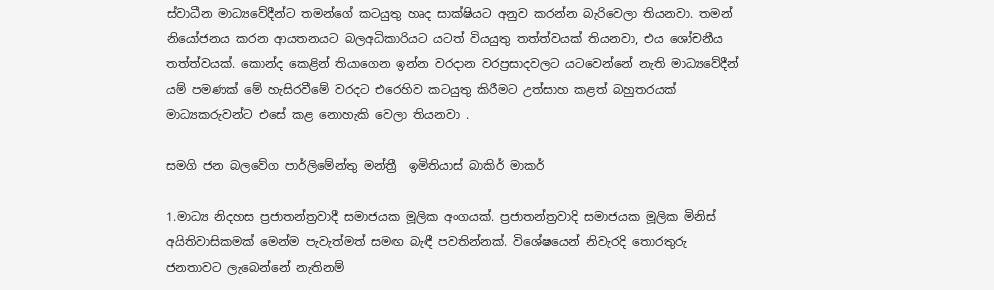ස්වාධීන මාධ්‍යවේදීන්ට තමන්ගේ කටයුතු හෘද සාක්ෂියට අනුව කරන්න බැරිවෙලා තියනවා. තමන් නියෝජනය කරන ආයතනයට බලඅධිකාරියට යටත් වියයුතු තත්ත්වයක් තියනවා, එය ශෝචනීය තත්ත්වයක්. කොන්ද කෙළින් තියාගෙන ඉන්න වරදාන වරප්‍රසාදවලට යටවෙන්නේ නැති මාධ්‍යවේදීන් යම් පමණක් මේ හැසිරවීමේ වරදට එරෙහිව කටයුතු කිරීමට උත්සාහ කළත් බහුතරයක් මාධ්‍යකරුවන්ට එසේ කළ නොහැකි වෙලා තියනවා .

සමගි ජන බලවේග පාර්ලිමේන්තු මන්ත්‍රී  ඉමිතියාස් බාකිර් මාකර්

1.මාධ්‍ය නිදහස ප්‍රජාතන්ත්‍රවාදී සමාජයක මූලික අංගයක්. ප්‍රජාතන්ත්‍රවාදි සමාජයක මූලික මිනිස් අයිතිවාසිකමක් මෙන්ම පැවැත්මත් සමඟ බැඳී පවතින්නක්. විශේෂයෙන් නිවැරදි තොරතුරු ජනතාවට ලැබෙන්නේ නැතිනම්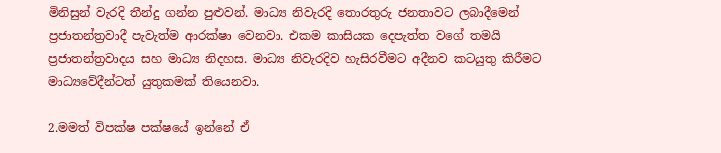මිනිසුන් වැරදි තීන්දු ගන්න පුළුවන්. මාධ්‍ය නිවැරදි තොරතුරු ජනතාවට ලබාදීමෙන් ප්‍රජාතන්ත්‍රවාදී පැවැත්ම ආරක්ෂා වෙනවා. එකම කාසියක දෙපැත්ත වගේ තමයි ප්‍රජාතන්ත්‍රවාදය සහ මාධ්‍ය නිදහස. මාධ්‍ය නිවැරදිව හැසිරවීමට අදීනව කටයුතු කිරීමට මාධ්‍යවේදීන්ටත් යුතුකමක් තියෙනවා.

2.මමත් විපක්ෂ පක්ෂයේ ඉන්නේ ඒ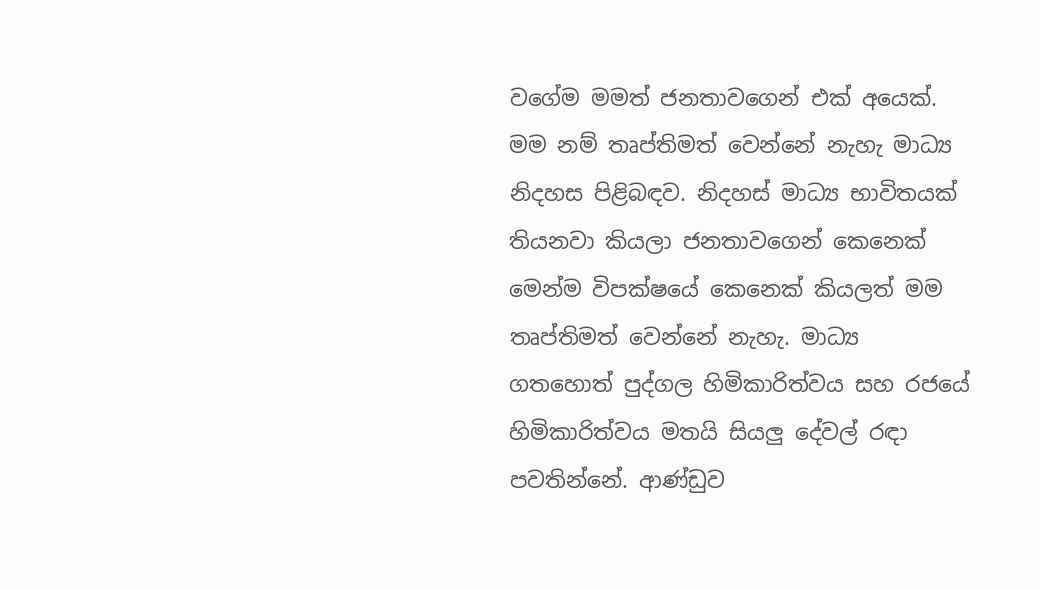වගේම මමත් ජනතාවගෙන් එක් අයෙක්. මම නම් තෘප්තිමත් වෙන්නේ නැහැ මාධ්‍ය නිදහස පිළිබඳව. නිදහස් මාධ්‍ය භාවිතයක් තියනවා කියලා ජනතාවගෙන් කෙනෙක් මෙන්ම විපක්ෂයේ කෙනෙක් කියලත් මම තෘප්තිමත් වෙන්නේ නැහැ. මාධ්‍ය ගතහොත් පුද්ගල හිමිකාරිත්වය සහ රජයේ හිමිකාරිත්වය මතයි සියලු දේවල් රඳා පවතින්නේ. ආණ්ඩුව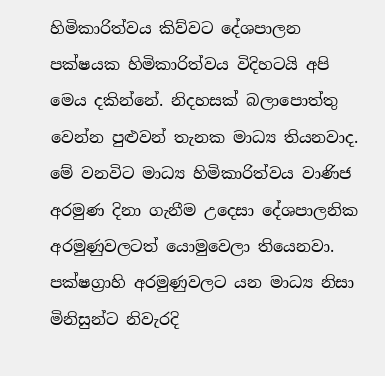හිමිකාරිත්වය කිව්වට දේශපාලන පක්ෂයක හිමිකාරිත්වය විදිහටයි අපි මෙය දකින්නේ. නිදහසක් බලාපොත්තු වෙන්න පුළුවන් තැනක මාධ්‍ය තියනවාද. මේ වනවිට මාධ්‍ය හිමිකාරිත්වය වාණිජ අරමුණ දිනා ගැනීම උදෙසා දේශපාලනික අරමුණුවලටත් යොමුවෙලා තියෙනවා. පක්ෂග්‍රාහි අරමුණුවලට යන මාධ්‍ය නිසා මිනිසුන්ට නිවැරදි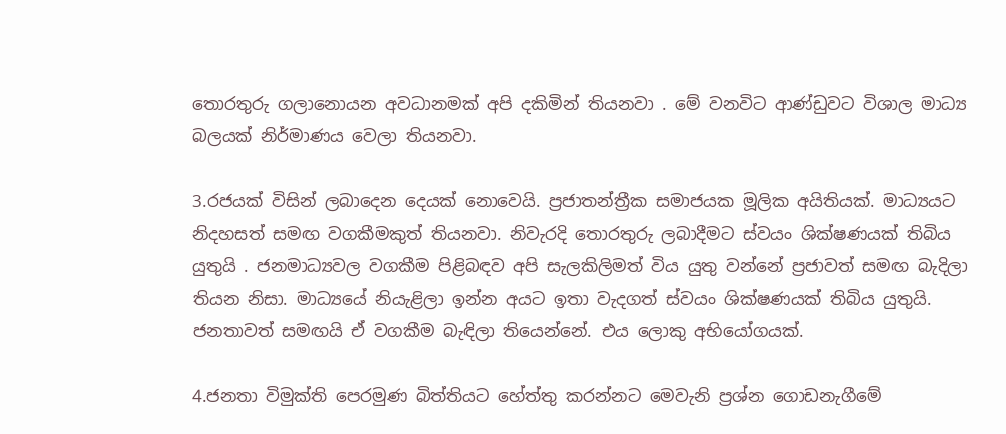තොරතුරු ගලානොයන අවධානමක් අපි දකිමින් තියනවා . මේ වනවිට ආණ්ඩුවට විශාල මාධ්‍ය බලයක් නිර්මාණය වෙලා තියනවා.

3.රජයක් විසින් ලබාදෙන දෙයක් නොවෙයි. ප්‍රජාතන්ත්‍රීක සමාජයක මූලික අයිතියක්. මාධ්‍යයට නිදහසත් සමඟ වගකීමකුත් තියනවා. නිවැරදි තොරතුරු ලබාදීමට ස්වයං ශික්ෂණයක් තිබිය යුතුයි . ජනමාධ්‍යවල වගකීම පිළිබඳව අපි සැලකිලිමත් විය යුතු වන්නේ ප්‍රජාවත් සමඟ බැදිලා තියන නිසා. මාධ්‍යයේ නියැළිලා ඉන්න අයට ඉතා වැදගත් ස්වයං ශික්ෂණයක් තිබිය යුතුයි. ජනතාවත් සමඟයි ඒ වගකීම බැඳිලා තියෙන්නේ. එය ලොකු අභියෝගයක්.

4.ජනතා විමුක්ති පෙරමුණ බිත්තියට හේත්තු කරන්නට මෙවැනි ප්‍රශ්න ගොඩනැගීමේ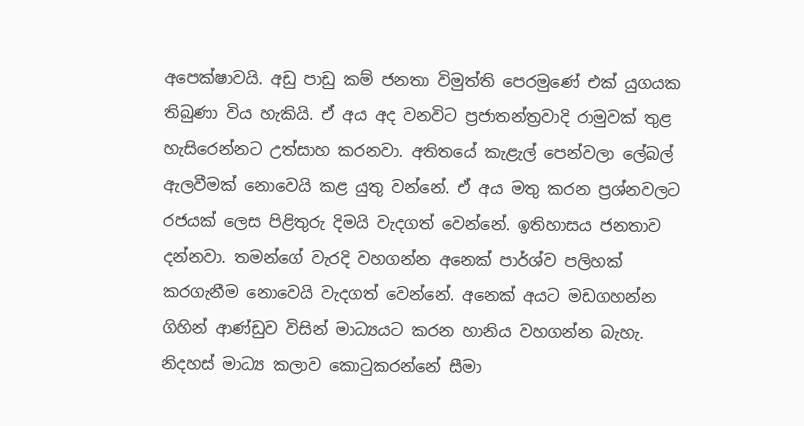අපෙක්ෂාවයි. අඩු පාඩු කම් ජනතා විමුත්ති පෙරමුණේ එක් යුගයක තිබුණා විය හැකියි. ඒ අය අද වනවිට ප්‍රජාතන්ත්‍රවාදි රාමුවක් තුළ හැසිරෙන්නට උත්සාහ කරනවා. අතිතයේ කැළැල් පෙන්වලා ලේබල් ඇලවීමක් නොවෙයි කළ යුතු වන්නේ. ඒ අය මතු කරන ප්‍රශ්නවලට රජයක් ලෙස පිළිතුරු දිමයි වැදගත් වෙන්නේ. ඉතිහාසය ජනතාව දන්නවා. තමන්ගේ වැරදි වහගන්න අනෙක් පාර්ශ්ව පලිහක් කරගැනීම නොවෙයි වැදගත් වෙන්නේ. අනෙක් අයට මඩගහන්න ගිහින් ආණ්ඩුව විසින් මාධ්‍යයට කරන හානිය වහගන්න බැහැ. නිදහස් මාධ්‍ය කලාව කොටුකරන්නේ සීමා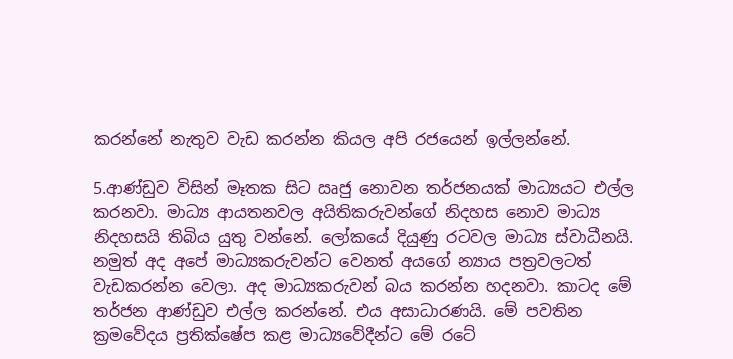කරන්නේ නැතුව වැඩ කරන්න කියල අපි රජයෙන් ඉල්ලන්නේ.

5.ආණ්ඩුව විසින් මෑතක සිට ඍජු නොවන තර්ජනයක් මාධ්‍යයට එල්ල කරනවා. මාධ්‍ය ආයතනවල අයිතිකරුවන්ගේ නිදහස නොව මාධ්‍ය නිදහසයි තිබිය යුතු වන්නේ. ලෝකයේ දියුණු රටවල මාධ්‍ය ස්වාධීනයි. නමුත් අද අපේ මාධ්‍යකරුවන්ට වෙනත් අයගේ න්‍යාය පත්‍රවලටත් වැඩකරන්න වෙලා. අද මාධ්‍යකරුවන් බය කරන්න හදනවා. කාටද මේ තර්ජන ආණ්ඩුව එල්ල කරන්නේ. එය අසාධාරණයි. මේ පවතින ක්‍රමවේදය ප්‍රතික්ෂේප කළ මාධ්‍යවේදීන්ට මේ රටේ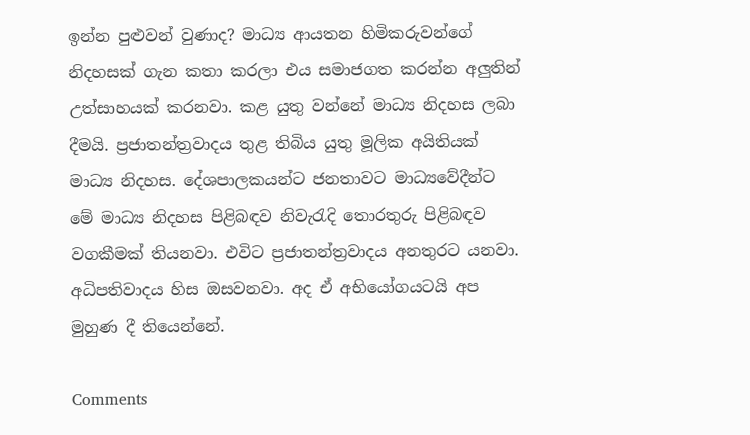ඉන්න පුළුවන් වුණාද? මාධ්‍ය ආයතන හිමිකරුවන්ගේ නිදහසක් ගැන කතා කරලා එය සමාජගත කරන්න අලුතින් උත්සාහයක් කරනවා. කළ යුතු වන්නේ මාධ්‍ය නිදහස ලබා දීමයි. ප්‍රජාතන්ත්‍රවාදය තුළ තිබිය යුතු මූලික අයිතියක් මාධ්‍ය නිදහස. දේශපාලකයන්ට ජනතාවට මාධ්‍යවේදීන්ට මේ මාධ්‍ය නිදහස පිළිබඳව නිවැරැදි තොරතුරු පිළිබඳව වගකීමක් තියනවා. එවිට ප්‍රජාතන්ත්‍රවාදය අනතුරට යනවා. අධිපතිවාදය හිස ඔසවනවා. අද ඒ අභියෝගයටයි අප මුහුණ දී තියෙන්නේ.

Comments